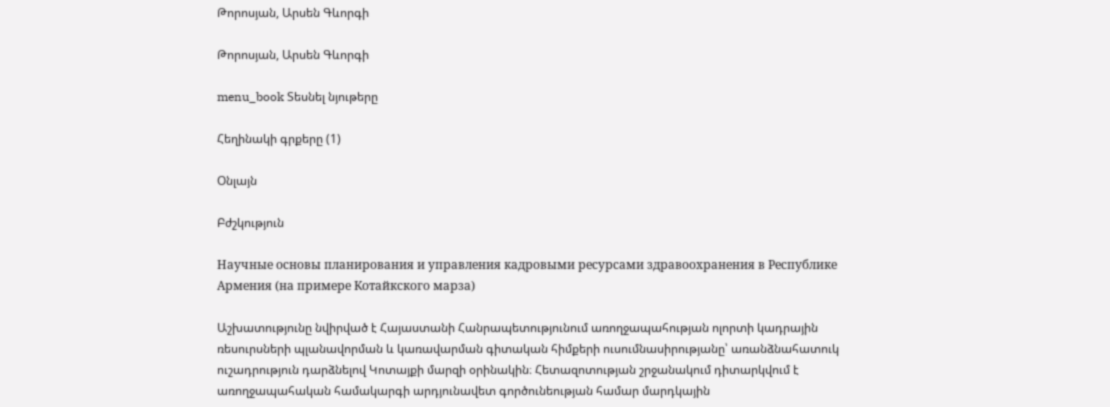Թորոսյան, Արսեն Գևորգի

Թորոսյան, Արսեն Գևորգի

menu_book Տեսնել նյութերը

Հեղինակի գրքերը (1)

Օնլայն

Բժշկություն

Научные основы планирования и управления кадровыми ресурсами здравоохранения в Республике Армения (на примере Котайкского марза)

Աշխատությունը նվիրված է Հայաստանի Հանրապետությունում առողջապահության ոլորտի կադրային ռեսուրսների պլանավորման և կառավարման գիտական հիմքերի ուսումնասիրությանը՝ առանձնահատուկ ուշադրություն դարձնելով Կոտայքի մարզի օրինակին։ Հետազոտության շրջանակում դիտարկվում է առողջապահական համակարգի արդյունավետ գործունեության համար մարդկային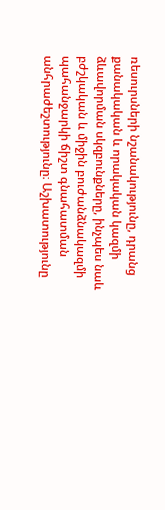ռեսուրսների նշանակությունը, դրանց քանակական և որակական կազմի ձևավորման սկզբունքները, ինչպես նաև բժշկական և միջին բուժանձնակազմի պահանջարկի ճիշտ գնահատման անհրաժեշտությունը։ Աշխատությունը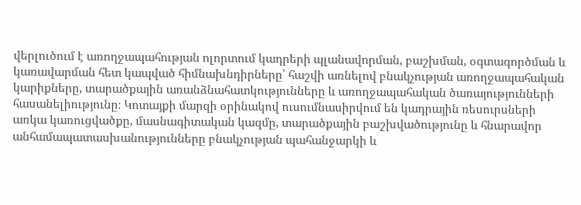վերլուծում է առողջապահության ոլորտում կադրերի պլանավորման, բաշխման, օգտագործման և կառավարման հետ կապված հիմնախնդիրները՝ հաշվի առնելով բնակչության առողջապահական կարիքները, տարածքային առանձնահատկությունները և առողջապահական ծառայությունների հասանելիությունը։ Կոտայքի մարզի օրինակով ուսումնասիրվում են կադրային ռեսուրսների առկա կառուցվածքը, մասնագիտական կազմը, տարածքային բաշխվածությունը և հնարավոր անհամապատասխանությունները բնակչության պահանջարկի և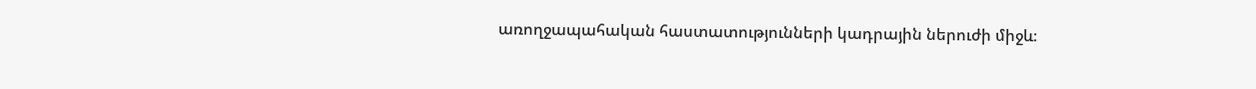առողջապահական հաստատությունների կադրային ներուժի միջև։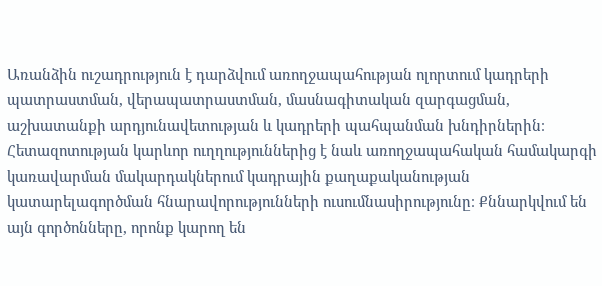Առանձին ուշադրություն է դարձվում առողջապահության ոլորտում կադրերի պատրաստման, վերապատրաստման, մասնագիտական զարգացման, աշխատանքի արդյունավետության և կադրերի պահպանման խնդիրներին։ Հետազոտության կարևոր ուղղություններից է նաև առողջապահական համակարգի կառավարման մակարդակներում կադրային քաղաքականության կատարելագործման հնարավորությունների ուսումնասիրությունը։ Քննարկվում են այն գործոնները, որոնք կարող են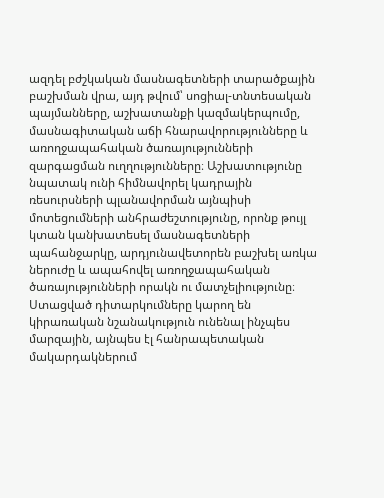ազդել բժշկական մասնագետների տարածքային բաշխման վրա, այդ թվում՝ սոցիալ-տնտեսական պայմանները, աշխատանքի կազմակերպումը, մասնագիտական աճի հնարավորությունները և առողջապահական ծառայությունների զարգացման ուղղությունները։ Աշխատությունը նպատակ ունի հիմնավորել կադրային ռեսուրսների պլանավորման այնպիսի մոտեցումների անհրաժեշտությունը, որոնք թույլ կտան կանխատեսել մասնագետների պահանջարկը, արդյունավետորեն բաշխել առկա ներուժը և ապահովել առողջապահական ծառայությունների որակն ու մատչելիությունը։ Ստացված դիտարկումները կարող են կիրառական նշանակություն ունենալ ինչպես մարզային, այնպես էլ հանրապետական մակարդակներում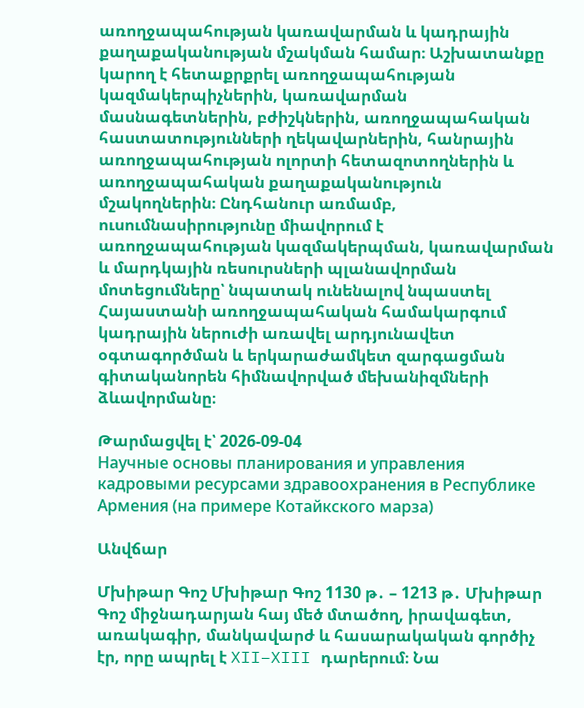առողջապահության կառավարման և կադրային քաղաքականության մշակման համար։ Աշխատանքը կարող է հետաքրքրել առողջապահության կազմակերպիչներին, կառավարման մասնագետներին, բժիշկներին, առողջապահական հաստատությունների ղեկավարներին, հանրային առողջապահության ոլորտի հետազոտողներին և առողջապահական քաղաքականություն մշակողներին։ Ընդհանուր առմամբ, ուսումնասիրությունը միավորում է առողջապահության կազմակերպման, կառավարման և մարդկային ռեսուրսների պլանավորման մոտեցումները՝ նպատակ ունենալով նպաստել Հայաստանի առողջապահական համակարգում կադրային ներուժի առավել արդյունավետ օգտագործման և երկարաժամկետ զարգացման գիտականորեն հիմնավորված մեխանիզմների ձևավորմանը։

Թարմացվել է՝ 2026-09-04
Научные основы планирования и управления кадровыми ресурсами здравоохранения в Республике Армения (на примере Котайкского марза)

Անվճար

Մխիթար Գոշ Մխիթար Գոշ 1130 թ․ – 1213 թ․ Մխիթար Գոշ միջնադարյան հայ մեծ մտածող, իրավագետ, առակագիր, մանկավարժ և հասարակական գործիչ էր, որը ապրել է XII–XIII դարերում։ Նա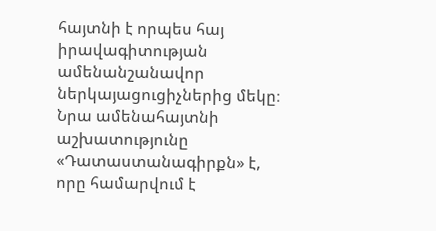հայտնի է որպես հայ իրավագիտության ամենանշանավոր ներկայացուցիչներից մեկը։ Նրա ամենահայտնի աշխատությունը «Դատաստանագիրքն» է, որը համարվում է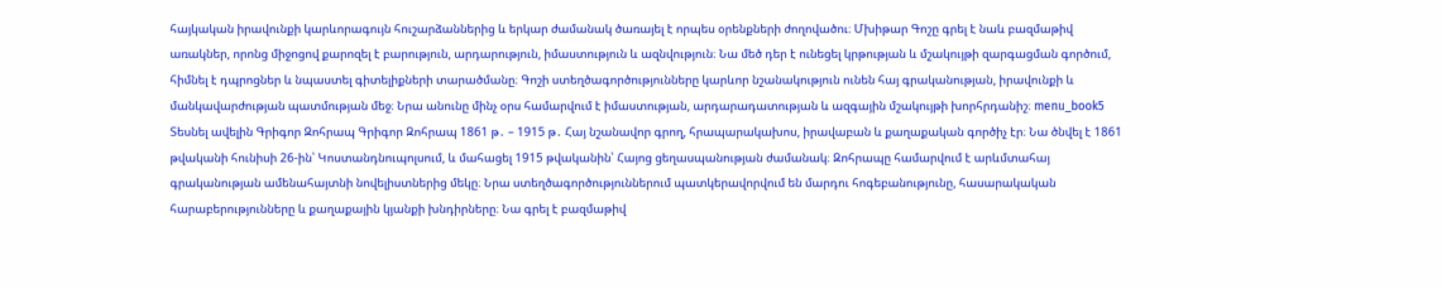հայկական իրավունքի կարևորագույն հուշարձաններից և երկար ժամանակ ծառայել է որպես օրենքների ժողովածու։ Մխիթար Գոշը գրել է նաև բազմաթիվ առակներ, որոնց միջոցով քարոզել է բարություն, արդարություն, իմաստություն և ազնվություն։ Նա մեծ դեր է ունեցել կրթության և մշակույթի զարգացման գործում, հիմնել է դպրոցներ և նպաստել գիտելիքների տարածմանը։ Գոշի ստեղծագործությունները կարևոր նշանակություն ունեն հայ գրականության, իրավունքի և մանկավարժության պատմության մեջ։ Նրա անունը մինչ օրս համարվում է իմաստության, արդարադատության և ազգային մշակույթի խորհրդանիշ։ menu_book5 Տեսնել ավելին Գրիգոր Զոհրապ Գրիգոր Զոհրապ 1861 թ․ – 1915 թ․ Հայ նշանավոր գրող, հրապարակախոս, իրավաբան և քաղաքական գործիչ էր։ Նա ծնվել է 1861 թվականի հունիսի 26-ին՝ Կոստանդնուպոլսում, և մահացել 1915 թվականին՝ Հայոց ցեղասպանության ժամանակ։ Զոհրապը համարվում է արևմտահայ գրականության ամենահայտնի նովելիստներից մեկը։ Նրա ստեղծագործություններում պատկերավորվում են մարդու հոգեբանությունը, հասարակական հարաբերությունները և քաղաքային կյանքի խնդիրները։ Նա գրել է բազմաթիվ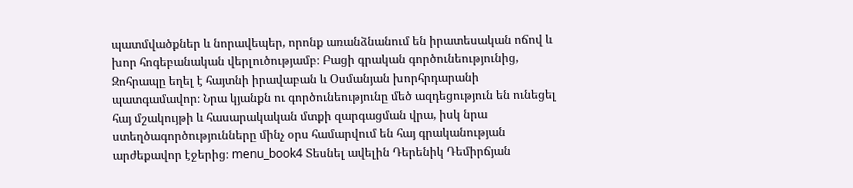պատմվածքներ և նորավեպեր, որոնք առանձնանում են իրատեսական ոճով և խոր հոգեբանական վերլուծությամբ։ Բացի գրական գործունեությունից, Զոհրապը եղել է հայտնի իրավաբան և Օսմանյան խորհրդարանի պատգամավոր։ Նրա կյանքն ու գործունեությունը մեծ ազդեցություն են ունեցել հայ մշակույթի և հասարակական մտքի զարգացման վրա, իսկ նրա ստեղծագործությունները մինչ օրս համարվում են հայ գրականության արժեքավոր էջերից։ menu_book4 Տեսնել ավելին Դերենիկ Դեմիրճյան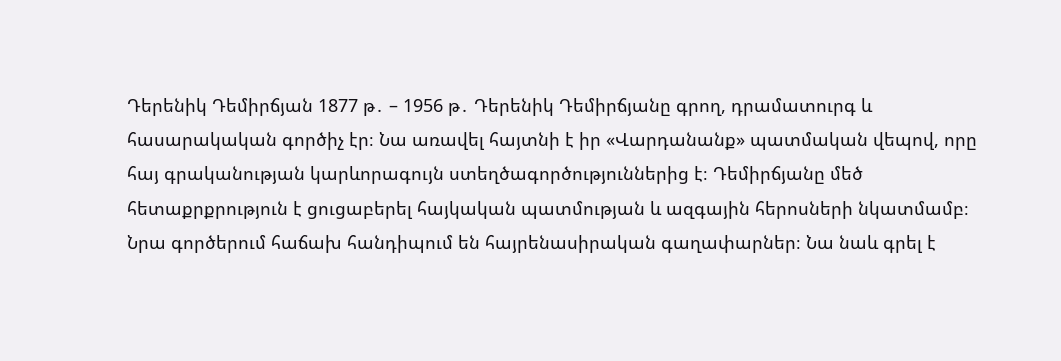Դերենիկ Դեմիրճյան 1877 թ․ – 1956 թ․ Դերենիկ Դեմիրճյանը գրող, դրամատուրգ և հասարակական գործիչ էր։ Նա առավել հայտնի է իր «Վարդանանք» պատմական վեպով, որը հայ գրականության կարևորագույն ստեղծագործություններից է։ Դեմիրճյանը մեծ հետաքրքրություն է ցուցաբերել հայկական պատմության և ազգային հերոսների նկատմամբ։ Նրա գործերում հաճախ հանդիպում են հայրենասիրական գաղափարներ։ Նա նաև գրել է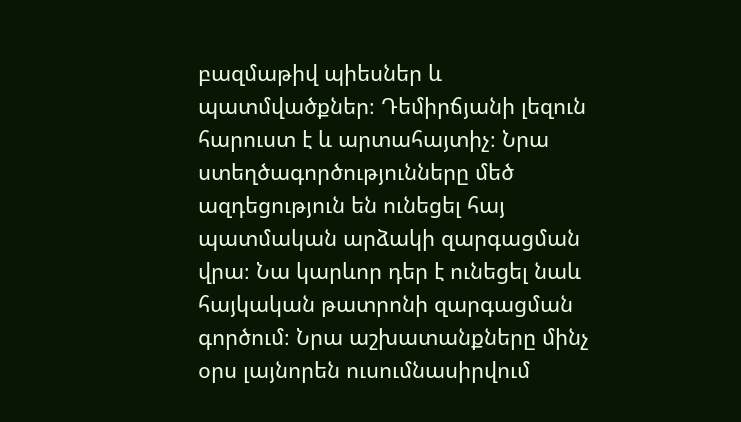բազմաթիվ պիեսներ և պատմվածքներ։ Դեմիրճյանի լեզուն հարուստ է և արտահայտիչ։ Նրա ստեղծագործությունները մեծ ազդեցություն են ունեցել հայ պատմական արձակի զարգացման վրա։ Նա կարևոր դեր է ունեցել նաև հայկական թատրոնի զարգացման գործում։ Նրա աշխատանքները մինչ օրս լայնորեն ուսումնասիրվում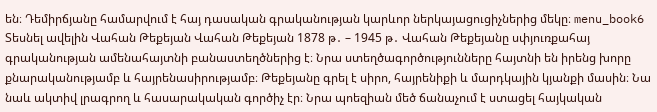են։ Դեմիրճյանը համարվում է հայ դասական գրականության կարևոր ներկայացուցիչներից մեկը։ menu_book6 Տեսնել ավելին Վահան Թեքեյան Վահան Թեքեյան 1878 թ․ – 1945 թ․ Վահան Թեքեյանը սփյուռքահայ գրականության ամենահայտնի բանաստեղծներից է։ Նրա ստեղծագործությունները հայտնի են իրենց խորը քնարականությամբ և հայրենասիրությամբ։ Թեքեյանը գրել է սիրո, հայրենիքի և մարդկային կյանքի մասին։ Նա նաև ակտիվ լրագրող և հասարակական գործիչ էր։ Նրա պոեզիան մեծ ճանաչում է ստացել հայկական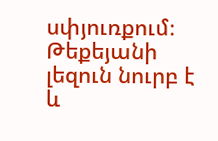սփյուռքում։ Թեքեյանի լեզուն նուրբ է և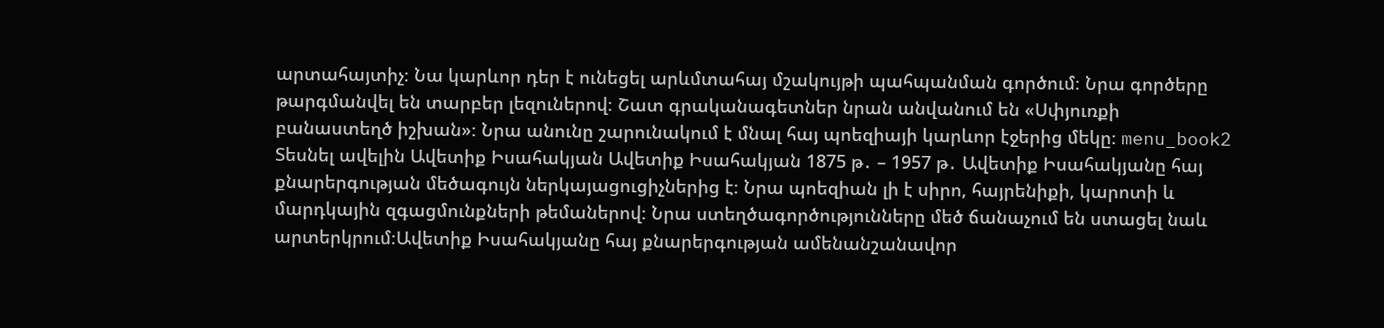արտահայտիչ։ Նա կարևոր դեր է ունեցել արևմտահայ մշակույթի պահպանման գործում։ Նրա գործերը թարգմանվել են տարբեր լեզուներով։ Շատ գրականագետներ նրան անվանում են «Սփյուռքի բանաստեղծ իշխան»։ Նրա անունը շարունակում է մնալ հայ պոեզիայի կարևոր էջերից մեկը։ menu_book2 Տեսնել ավելին Ավետիք Իսահակյան Ավետիք Իսահակյան 1875 թ․ – 1957 թ․ Ավետիք Իսահակյանը հայ քնարերգության մեծագույն ներկայացուցիչներից է։ Նրա պոեզիան լի է սիրո, հայրենիքի, կարոտի և մարդկային զգացմունքների թեմաներով։ Նրա ստեղծագործությունները մեծ ճանաչում են ստացել նաև արտերկրում։Ավետիք Իսահակյանը հայ քնարերգության ամենանշանավոր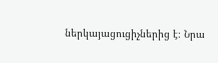ներկայացուցիչներից է։ Նրա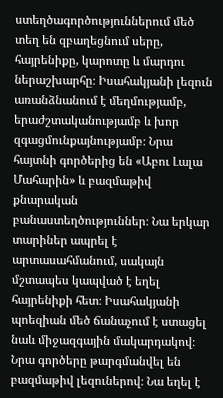ստեղծագործություններում մեծ տեղ են զբաղեցնում սերը, հայրենիքը, կարոտը և մարդու ներաշխարհը։ Իսահակյանի լեզուն առանձնանում է մեղմությամբ, երաժշտականությամբ և խոր զգացմունքայնությամբ։ Նրա հայտնի գործերից են «Աբու Լալա Մահարին» և բազմաթիվ քնարական բանաստեղծություններ։ Նա երկար տարիներ ապրել է արտասահմանում, սակայն մշտապես կապված է եղել հայրենիքի հետ։ Իսահակյանի պոեզիան մեծ ճանաչում է ստացել նաև միջազգային մակարդակով։ Նրա գործերը թարգմանվել են բազմաթիվ լեզուներով։ Նա եղել է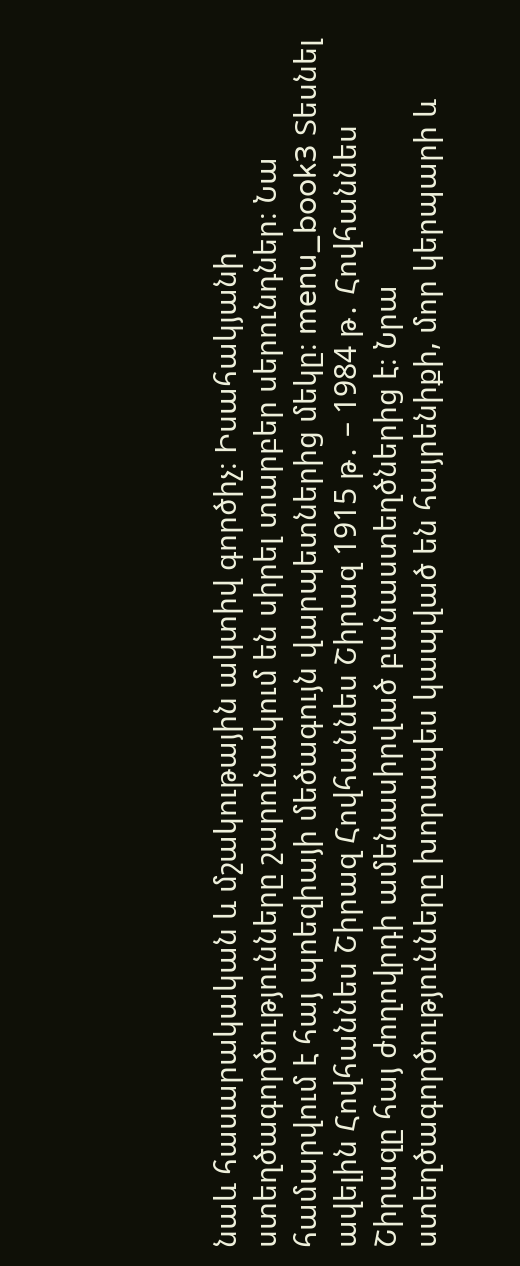նաև հասարակական և մշակութային ակտիվ գործիչ։ Իսահակյանի ստեղծագործությունները շարունակում են սիրել տարբեր սերունդներ։ Նա համարվում է հայ պոեզիայի մեծագույն վարպետներից մեկը։ menu_book3 Տեսնել ավելին Հովհաննես Շիրազ Հովհաննես Շիրազ 1915 թ․ – 1984 թ․ Հովհաննես Շիրազը հայ ժողովրդի ամենասիրված բանաստեղծներից է։ Նրա ստեղծագործությունները խորապես կապված են հայրենիքի, մոր կերպարի և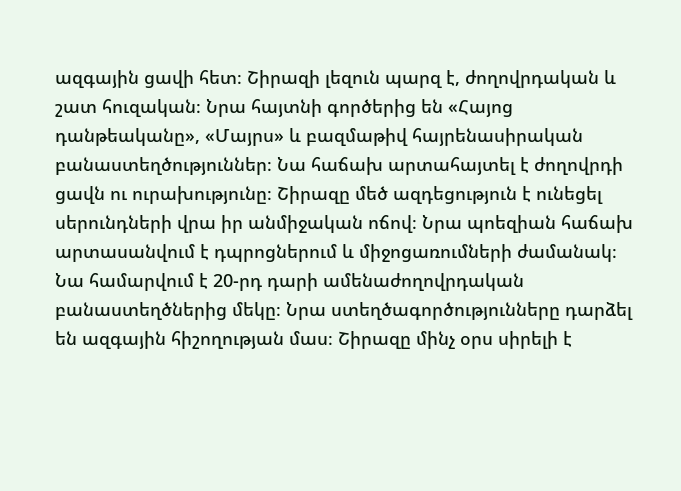ազգային ցավի հետ։ Շիրազի լեզուն պարզ է, ժողովրդական և շատ հուզական։ Նրա հայտնի գործերից են «Հայոց դանթեականը», «Մայրս» և բազմաթիվ հայրենասիրական բանաստեղծություններ։ Նա հաճախ արտահայտել է ժողովրդի ցավն ու ուրախությունը։ Շիրազը մեծ ազդեցություն է ունեցել սերունդների վրա իր անմիջական ոճով։ Նրա պոեզիան հաճախ արտասանվում է դպրոցներում և միջոցառումների ժամանակ։ Նա համարվում է 20-րդ դարի ամենաժողովրդական բանաստեղծներից մեկը։ Նրա ստեղծագործությունները դարձել են ազգային հիշողության մաս։ Շիրազը մինչ օրս սիրելի է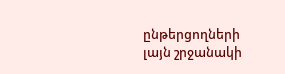ընթերցողների լայն շրջանակի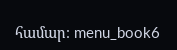համար։ menu_book6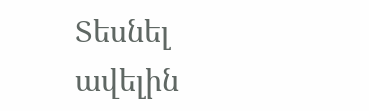Տեսնել ավելին